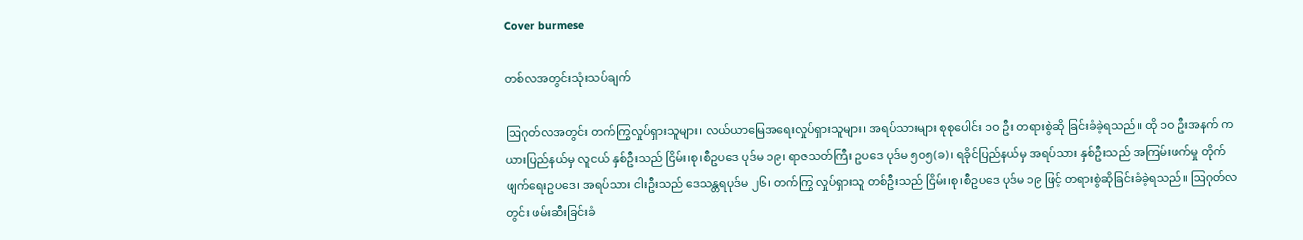Cover burmese

တစ်လအတွင်းသုံးသပ်ချက်

ဩဂုတ်လအတွင်း တက်ကြွလှုပ်ရှားသူများ၊ လယ်ယာမြေအရေးလှုပ်ရှားသူများ၊ အရပ်သားများ စုစုပေါင်း ၁ဝ ဦး တရားစွဲဆို ခြင်းခံခဲ့ရသည်။ ထို ၁ဝ ဦးအနက် ကယားပြည်နယ်မှ လူငယ် နှစ်ဦးသည် ငြိမ်း၊စု၊စီဥပဒေ ပုဒ်မ ၁၉၊ ရာဇသတ်ကြီး ဥပဒေ ပုဒ်မ ၅၀၅(ခ)၊ ရခိုင်ပြည်နယ်မှ အရပ်သား နှစ်ဦးသည် အကြမ်းဖက်မှု တိုက်ဖျက်ရေးဥပဒေ၊ အရပ်သား ငါးဦးသည် ဒေသန္တရပုဒ်မ ၂၆၊ တက်ကြွ လှုပ်ရှားသူ တစ်ဦးသည် ငြိမ်း၊စု၊စီဥပဒေ ပုဒ်မ ၁၉ ဖြင့် တရားစွဲဆိုခြင်းခံခဲ့ရသည်။ ဩဂုတ်လတွင်း ဖမ်းဆီးခြင်းခံ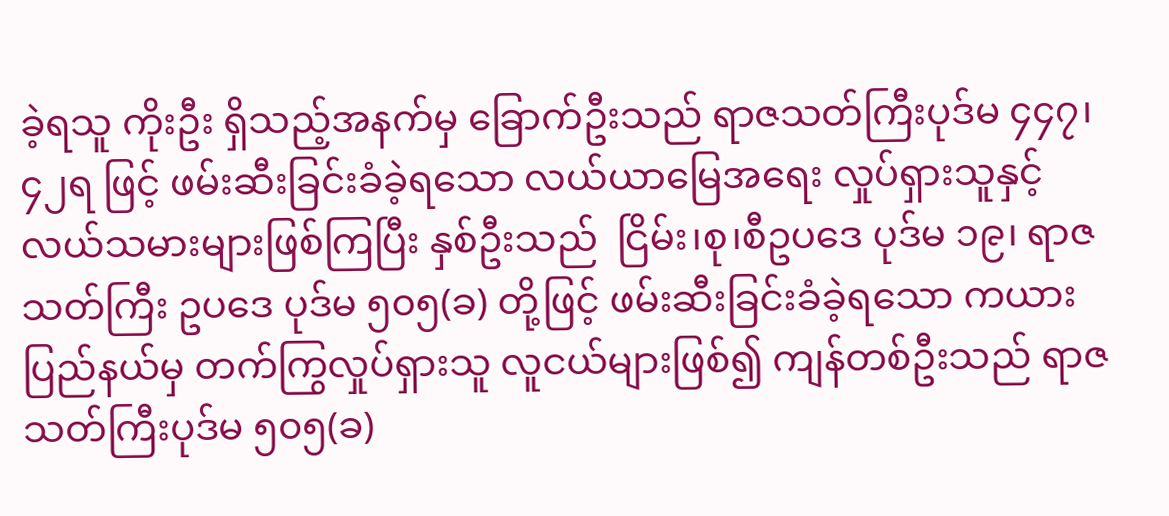ခဲ့ရသူ ကိုးဦး ရှိသည့်အနက်မှ ခြောက်ဦးသည် ရာဇသတ်ကြီးပုဒ်မ ၄၄၇၊ ၄၂ရ ဖြင့် ဖမ်းဆီးခြင်းခံခဲ့ရသော လယ်ယာမြေအရေး လှုပ်ရှားသူနှင့် လယ်သမားများဖြစ်ကြပြီး နှစ်ဦးသည်  ငြိမ်း၊စု၊စီဥပဒေ ပုဒ်မ ၁၉၊ ရာဇသတ်ကြီး ဥပဒေ ပုဒ်မ ၅၀၅(ခ) တို့ဖြင့် ဖမ်းဆီးခြင်းခံခဲ့ရသော ကယားပြည်နယ်မှ တက်ကြွလှုပ်ရှားသူ လူငယ်များဖြစ်၍ ကျန်တစ်ဦးသည် ရာဇသတ်ကြီးပုဒ်မ ၅၀၅(ခ)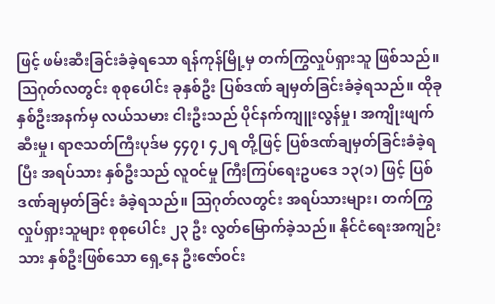ဖြင့် ဖမ်းဆီးခြင်းခံခဲ့ရသော ရန်ကုန်မြို့မှ တက်ကြွလှုပ်ရှားသူ ဖြစ်သည်။ ဩဂုတ်လတွင်း စုစုပေါင်း ခုနှစ်ဦး ပြစ်ဒဏ် ချမှတ်ခြင်းခံခဲ့ရသည်။ ထိုခုနှစ်ဦးအနက်မှ လယ်သမား ငါးဦးသည် ပိုင်နက်ကျူးလွန်မှု၊ အကျိုးဖျက်ဆီးမှု၊ ရာဇသတ်ကြီးပုဒ်မ ၄၄၇၊ ၄၂ရ တို့ဖြင့် ပြစ်ဒဏ်ချမှတ်ခြင်းခံခဲ့ရပြီး အရပ်သား နှစ်ဦးသည် လူဝင်မှု ကြီးကြပ်ရေးဥပဒေ ၁၃(၁) ဖြင့် ပြစ်ဒဏ်ချမှတ်ခြင်း ခံခဲ့ရသည်။ ဩဂုတ်လတွင်း အရပ်သားများ၊ တက်ကြွ လှုပ်ရှားသူများ စုစုပေါင်း ၂၃ ဦး လွတ်မြောက်ခဲ့သည်။ နိုင်ငံရေးအကျဉ်းသား နှစ်ဦးဖြစ်သော ရှေ့နေ ဦးဇော်ဝင်း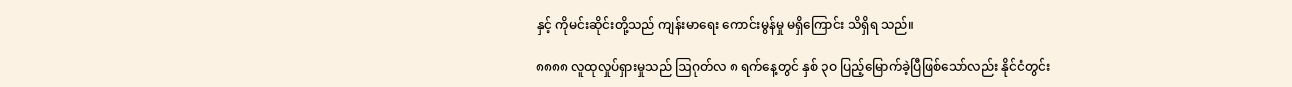နှင့် ကိုမင်းဆိုင်းတို့သည် ကျန်းမာရေး ကောင်းမွန်မှု မရှိကြောင်း သိရှိရ သည်။

၈၈၈၈ လူထုလှုပ်ရှားမှုသည် ဩဂုတ်လ ၈ ရက်နေ့တွင် နှစ် ၃ဝ ပြည့်မြောက်ခဲ့ပြီဖြစ်သော်လည်း နိုင်ငံတွင်း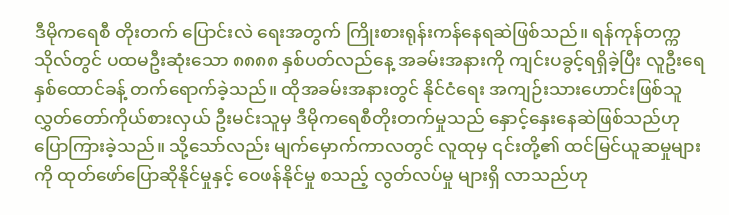ဒီမိုကရေစီ တိုးတက် ပြောင်းလဲ ရေးအတွက် ကြိုးစားရုန်းကန်နေရဆဲဖြစ်သည်။ ရန်ကုန်တက္ကသိုလ်တွင် ပထမဦးဆုံးသော ၈၈၈၈ နှစ်ပတ်လည်နေ့ အခမ်းအနားကို ကျင်းပခွင့်ရရှိခဲ့ပြီး လူဦးရေ နှစ်ထောင်ခန့် တက်ရောက်ခဲ့သည်။ ထိုအခမ်းအနားတွင် နိုင်ငံရေး အကျဉ်းသားဟောင်းဖြစ်သူ လွှတ်တော်ကိုယ်စားလှယ် ဦးမင်းသူမှ ဒီမိုကရေစီတိုးတက်မှုသည် နှောင့်နှေးနေဆဲဖြစ်သည်ဟု ပြောကြားခဲ့သည်။ သို့သော်လည်း မျက်မှောက်ကာလတွင် လူထုမှ ၎င်းတို့၏ ထင်မြင်ယူဆမှုများကို ထုတ်ဖော်ပြောဆိုနိုင်မှုနှင့် ဝေဖန်နိုင်မှု စသည့် လွတ်လပ်မှု များရှိ လာသည်ဟု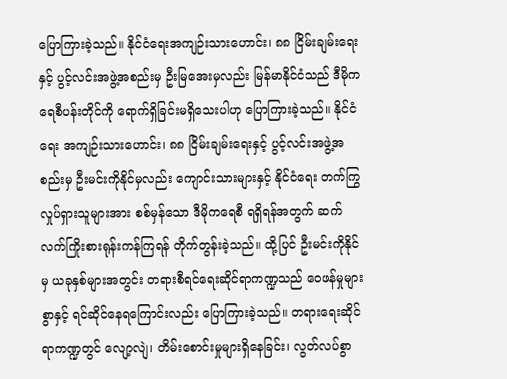ပြောကြားခဲ့သည်။ နိုင်ငံရေးအကျဉ်းသားဟောင်း၊ ၈၈ ငြိမ်းချမ်းရေးနှင့် ပွင့်လင်းအဖွဲ့အစည်းမှ ဦးမြအေးမှလည်း မြန်မာနိုင်ငံသည် ဒီမိုကရေစီပန်းတိုင်ကို ရောက်ရှိခြင်းမရှိသေးပါဟု ပြောကြားခဲ့သည်။ နိုင်ငံရေး အကျဉ်းသားဟောင်း၊ ၈၈ ငြိမ်းချမ်းရေးနှင့် ပွင့်လင်းအဖွဲ့အစည်းမှ ဦးမင်းကိုနိုင်မှလည်း ကျောင်းသားများနှင့် နိုင်ငံရေး တက်ကြွ လှုပ်ရှားသူများအား စစ်မှန်သော ဒီမိုကရေစီ ရရှိရန်အတွက် ဆက်လက်ကြိုးစားရုန်းကန်ကြရန် တိုက်တွန်းခဲ့သည်။ ထို့ပြင် ဦးမင်းကိုနိုင်မှ ယခုနှစ်များအတွင်း တရားစီရင်ရေးဆိုင်ရာကဏ္ဍသည် ဝေဖန်မှုများစွာနှင့် ရင်ဆိုင်နေရကြောင်းလည်း ပြောကြားခဲ့သည်။ တရားရေးဆိုင်ရာကဏ္ဍတွင် လျော့လျဲ၊ တိမ်းစောင်းမှုများရှိနေခြင်း၊ လွတ်လပ်စွာ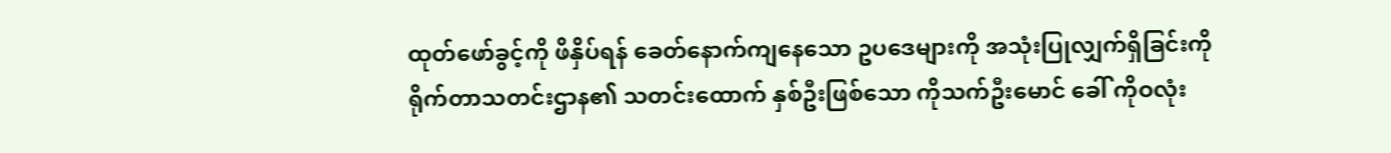ထုတ်ဖော်ခွင့်ကို ဖိနှိပ်ရန် ခေတ်နောက်ကျနေသော ဥပဒေများကို အသုံးပြုလျှက်ရှိခြင်းကို ရိုက်တာသတင်းဌာန၏ သတင်းထောက် နှစ်ဦးဖြစ်သော ကိုသက်ဦးမောင် ခေါ် ကိုဝလုံး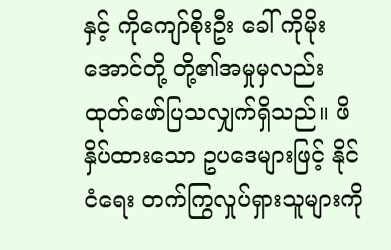နှင့် ကိုကျော်စိုးဦး ခေါ် ကိုမိုးအောင်တို့ တို့၏အမှုမှလည်း ထုတ်ဖော်ပြသလျှက်ရှိသည်။ ဖိနှိပ်ထားသော ဥပဒေများဖြင့် နိုင်ငံရေး တက်ကြွလှုပ်ရှားသူများကို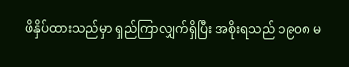ဖိနှိပ်ထားသည်မှာ ရှည်ကြာလျှက်ရှိပြီး အစိုးရသည် ၁၉၀၈ မ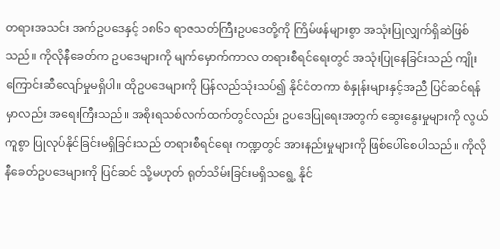တရားအသင်း အက်ဥပဒေနှင့် ၁၈၆၁ ရာဇသတ်ကြီးဥပဒေတို့ကို ကြိမ်ဖန်များစွာ အသုံးပြုလျှက်ရှိဆဲဖြစ်သည်။ ကိုလိုနီခေတ်က ဥပဒေများကို မျက်မှောက်ကာလ တရားစီရင်ရေးတွင် အသုံးပြုနေခြင်းသည် ကျိုးကြောင်းဆီလျော်မှုမရှိပါ။ ထိုဥပဒေများကို ပြန်လည်သုံးသပ်၍ နိုင်ငံတကာ စံနှုန်းများနှင့်အညီ ပြင်ဆင်ရန်မှာလည်း အရေးကြီးသည်။ အစိုးရသစ်လက်ထက်တွင်လည်း ဥပဒေပြုရေးအတွက် ဆွေးနွေးမှုများကို လွယ်ကူစွာ ပြုလုပ်နိုင်ခြင်းမရှိခြင်းသည် တရားစီရင်ရေး ကဏ္ဍတွင် အားနည်းမှုများကို ဖြစ်ပေါ်စေပါသည်။ ကိုလိုနီခေတ်ဥပဒေများကို ပြင်ဆင် သို့မဟုတ် ရုတ်သိမ်းခြင်းမရှိသရွေ့ နိုင်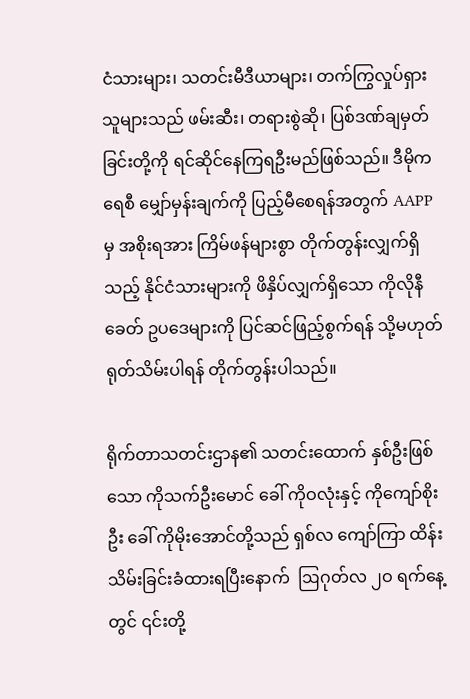ငံသားများ၊ သတင်းမီဒီယာများ၊ တက်ကြွလှုပ်ရှားသူများသည် ဖမ်းဆီး၊ တရားစွဲဆို၊ ပြစ်ဒဏ်ချမှတ်ခြင်းတို့ကို ရင်ဆိုင်နေကြရဦးမည်ဖြစ်သည်။ ဒီမိုကရေစီ မျှော်မှန်းချက်ကို ပြည့်မီစေရန်အတွက် AAPP မှ အစိုးရအား ကြိမ်ဖန်များစွာ တိုက်တွန်းလျှက်ရှိသည့် နိုင်ငံသားများကို ဖိနှိပ်လျှက်ရှိသော ကိုလိုနီခေတ် ဥပဒေများကို ပြင်ဆင်ဖြည့်စွက်ရန် သို့မဟုတ် ရုတ်သိမ်းပါရန် တိုက်တွန်းပါသည်။

ရိုက်တာသတင်းဌာန၏ သတင်းထောက် နှစ်ဦးဖြစ်သော ကိုသက်ဦးမောင် ခေါ် ကိုဝလုံးနှင့် ကိုကျော်စိုးဦး ခေါ် ကိုမိုးအောင်တို့သည် ရှစ်လ ကျော်ကြာ ထိန်းသိမ်းခြင်းခံထားရပြီးနောက်  ဩဂုတ်လ ၂ဝ ရက်နေ့တွင် ၎င်းတို့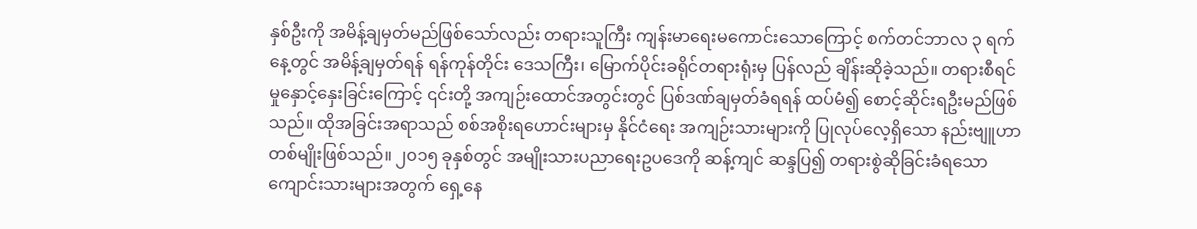နှစ်ဦးကို အမိန့်ချမှတ်မည်ဖြစ်သော်လည်း တရားသူကြီး ကျန်းမာရေးမကောင်းသောကြောင့် စက်တင်ဘာလ ၃ ရက်နေ့တွင် အမိန့်ချမှတ်ရန် ရန်ကုန်တိုင်း ဒေသကြီး၊ မြောက်ပိုင်းခရိုင်တရားရုံးမှ ပြန်လည် ချိန်းဆိုခဲ့သည်။ တရားစီရင်မှုနှောင့်နှေးခြင်းကြောင့် ၎င်းတို့ အကျဉ်းထောင်အတွင်းတွင် ပြစ်ဒဏ်ချမှတ်ခံရရန် ထပ်မံ၍ စောင့်ဆိုင်းရဦးမည်ဖြစ်သည်။ ထိုအခြင်းအရာသည် စစ်အစိုးရဟောင်းများမှ နိုင်ငံရေး အကျဉ်းသားများကို ပြုလုပ်လေ့ရှိသော နည်းဗျူဟာ တစ်မျိုးဖြစ်သည်။ ၂၀၁၅ ခုနှစ်တွင် အမျိုးသားပညာရေးဥပဒေကို ဆန့်ကျင် ဆန္ဒပြ၍ တရားစွဲဆိုခြင်းခံရသော ကျောင်းသားများအတွက် ရှေ့နေ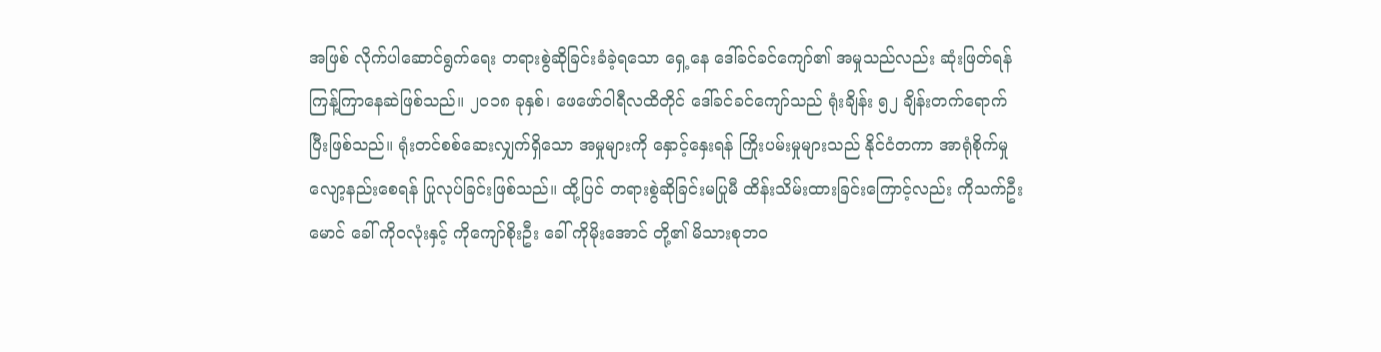အဖြစ် လိုက်ပါဆောင်ရွက်ရေး တရားစွဲဆိုခြင်းခံခဲ့ရသော ရှေ့နေ ဒေါ်ခင်ခင်ကျော်၏ အမှုသည်လည်း ဆုံးဖြတ်ရန် ကြန့်ကြာနေဆဲဖြစ်သည်။ ၂၀၁၈ ခုနှစ်၊ ဖေဖော်ဝါရီလထိတိုင် ဒေါ်ခင်ခင်ကျော်သည် ရုံးချိန်း ၅၂ ချိန်းတက်ရောက်ပြီးဖြစ်သည်။ ရုံးတင်စစ်ဆေးလျှက်ရှိသော အမှုများကို နှောင့်နှေးရန် ကြိုးပမ်းမှုများသည် နိုင်ငံတကာ အာရုံစိုက်မှု လျော့နည်းစေရန် ပြုလုပ်ခြင်းဖြစ်သည်။ ထို့ပြင် တရားစွဲဆိုခြင်းမပြုမီ ထိန်းသိမ်းထားခြင်းကြောင့်လည်း ကိုသက်ဦးမောင် ခေါ် ကိုဝလုံးနှင့် ကိုကျော်စိုးဦး ခေါ် ကိုမိုးအောင် တို့၏ မိသားစုဘဝ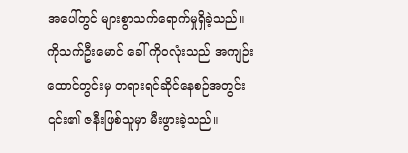အပေါ်တွင် များစွာသက်ရောက်မှုရှိခဲ့သည်။ ကိုသက်ဦးမောင် ခေါ် ကိုဝလုံးသည် အကျဉ်းထောင်တွင်းမှ တရားရင်ဆိုင်နေစဉ်အတွင်း ၎င်း၏ ဇနီးဖြစ်သူမှာ မီးဖွားခဲ့သည်။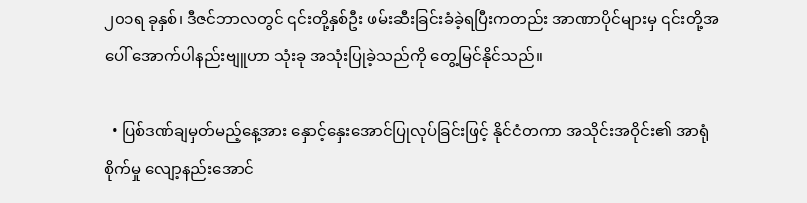၂၀၁ရ ခုနှစ်၊ ဒီဇင်ဘာလတွင် ၎င်းတို့နှစ်ဦး ဖမ်းဆီးခြင်းခံခဲ့ရပြီးကတည်း အာဏာပိုင်များမှ ၎င်းတို့အပေါ် အောက်ပါနည်းဗျူဟာ သုံးခု အသုံးပြုခဲ့သည်ကို တွေ့မြင်နိုင်သည်။

  • ပြစ်ဒဏ်ချမှတ်မည့်နေ့အား နှောင့်နှေးအောင်ပြုလုပ်ခြင်းဖြင့် နိုင်ငံတကာ အသိုင်းအဝိုင်း၏ အာရုံစိုက်မှု လျော့နည်းအောင်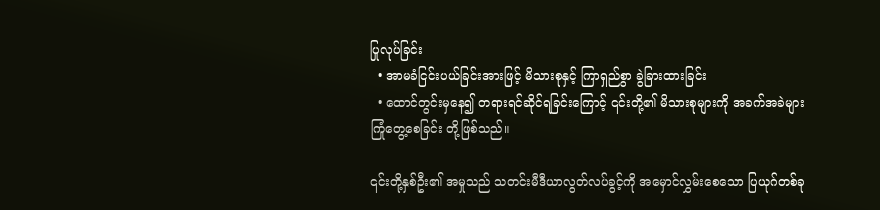ပြုလုပ်ခြင်း
  • အာမခံငြင်းပယ်ခြင်းအားဖြင့် မိသားစုနှင့် ကြာရှည်စွာ ခွဲခြားထားခြင်း
  • ထောင်တွင်းမှနေ၍ တရားရင်ဆိုင်ရခြင်းကြောင့် ၎င်းတို့၏ မိသားစုများကို အခက်အခဲများ ကြုံတွေ့စေခြင်း တို့ဖြစ်သည်။

၎င်းတို့နှစ်ဦး၏ အမှုသည် သတင်းမီဒီယာလွတ်လပ်ခွင့်ကို အမှောင်လွှမ်းစေသော ပြယုဂ်တစ်ခု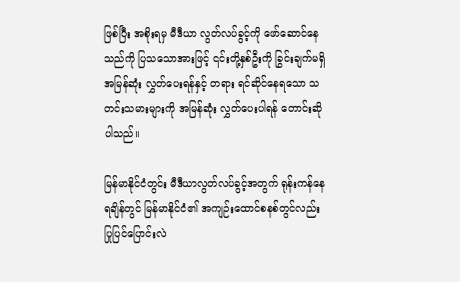ဖြစ်ပြီး အစိုးရမှ မီဒီယာ လွတ်လပ်ခွင့်ကို ဖော်ဆောင်နေသည်ကို ပြသသောအားဖြင့် ၎င်းတို့နှစ်ဦးကို ခြွင်းချက်မရှိ အမြန်ဆုံး လွှတ်ပေးရန်နှင့် တရား ရင်ဆိုင်နေရသော သတင်းသမားများကို အမြန်ဆုံး လွှတ်ပေးပါရန် တောင်းဆိုပါသည်။

မြန်မာနိုင်ငံတွင်း မီဒီယာလွတ်လပ်ခွင့်အတွက် ရုန်းကန်နေရချိန်တွင် မြန်မာနိုင်ငံ၏ အကျဉ်းထောင်စနစ်တွင်လည်း ပြုပြင်ပြောင်းလဲ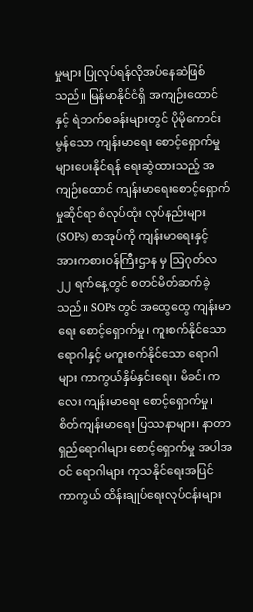မှုများ ပြုလုပ်ရန်လိုအပ်နေဆဲဖြစ်သည်။ မြန်မာနိုင်ငံရှိ အကျဉ်းထောင်နှင့် ရဲဘက်စခန်းများတွင် ပိုမိုကောင်းမွန်သော ကျန်းမာရေး စောင့်ရှောက်မှုများပေးနိုင်ရန် ရေးဆွဲထားသည့် အကျဉ်းထောင် ကျန်းမာရေးစောင့်ရှောက်မှုဆိုင်ရာ စံလုပ်ထုံး လုပ်နည်းများ(SOPs) စာအုပ်ကို ကျန်းမာရေးနှင့် အားကစားဝန်ကြီးဌာန မှ ဩဂုတ်လ ၂၂ ရက်နေ့တွင် စတင်မိတ်ဆက်ခဲ့သည်။ SOPs တွင် အထွေထွေ ကျန်းမာရေး စောင့်ရှောက်မှု၊ ကူးစက်နိုင်သော ရောဂါနှင့် မကူးစက်နိုင်သော ရောဂါများ ကာကွယ်နှိမ်နှင်းရေး၊ မိခင်၊ ကလေး ကျန်းမာရေး စောင့်ရှောက်မှု၊ စိတ်ကျန်းမာရေး ပြဿနာများ၊ နာတာရှည်ရောဂါများ စောင့်ရှောက်မှု အပါအဝင် ရောဂါများ ကုသနိုင်ရေးအပြင် ကာကွယ် ထိန်းချုပ်ရေးလုပ်ငန်းများ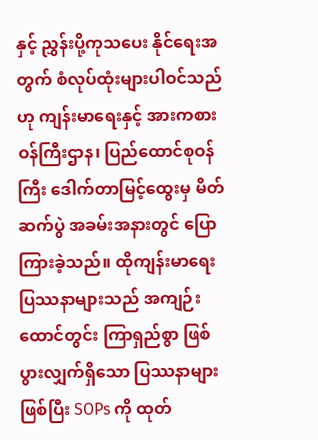နှင့် ညွှန်းပို့ကုသပေး နိုင်ရေးအတွက် စံလုပ်ထုံးများပါဝင်သည် ဟု ကျန်းမာရေးနှင့် အားကစားဝန်ကြီးဌာန၊ ပြည်ထောင်စုဝန်ကြီး ဒေါက်တာမြင့်ထွေးမှ မိတ်ဆက်ပွဲ အခမ်းအနားတွင် ပြောကြားခဲ့သည်။ ထိုကျန်းမာရေးပြဿနာများသည် အကျဉ်းထောင်တွင်း ကြာရှည်စွာ ဖြစ်ပွားလျှက်ရှိသော ပြဿနာများဖြစ်ပြီး SOPs ကို ထုတ်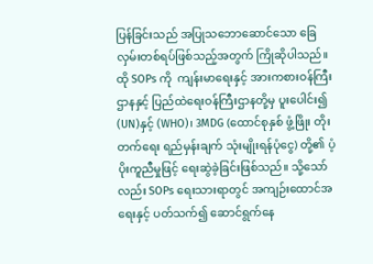ပြန်ခြင်းသည် အပြုသဘောဆောင်သော ခြေလှမ်းတစ်ရပ်ဖြစ်သည့်အတွက် ကြိုဆိုပါသည်။ ထို SOPs ကို  ကျန်းမာရေးနှင့် အားကစားဝန်ကြီးဌာနနှင့် ပြည်ထဲရေးဝန်ကြီးဌာနတို့မှ ပူးပေါင်း၍ (UN)နှင့် (WHO)၊ 3MDG (ထောင်စုနှစ် ဖွံ့ဖြိုး တိုးတက်ရေး ရည်မှန်းချက် သုံးမျိုးရန်ပုံငွေ) တို့၏ ပံ့ပိုးကူညီမှုဖြင့် ရေးဆွဲခဲ့ခြင်းဖြစ်သည်။ သို့သော်လည်း SOPs ရေးသားရာတွင် အကျဉ်းထောင်အရေးနှင့် ပတ်သက်၍ ဆောင်ရွက်နေ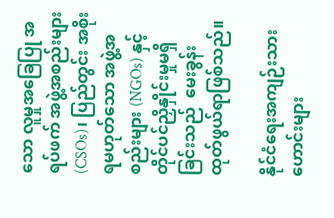သော လူမှုအခြေပြု အရပ်ဖက် အဖွဲ့အစည်းများ (CSOs)၊ ပြည်တွင်း အစိုးရမဟုတ်သော အဖွဲ့အစည်းများ (NGOs) နှင့် တိုင်ပင်ညှိနှိုင်းမှုမရှိခြင်းသည်  မေးခွန်းထုတ်ဖွယ်ရာဖြစ်သည်။

နိုင်ငံရေးအကျဉ်းသားဟောင်းများ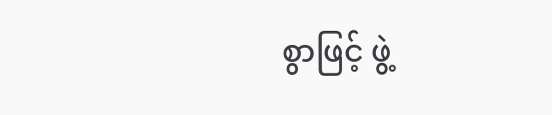စွာဖြင့် ဖွဲ့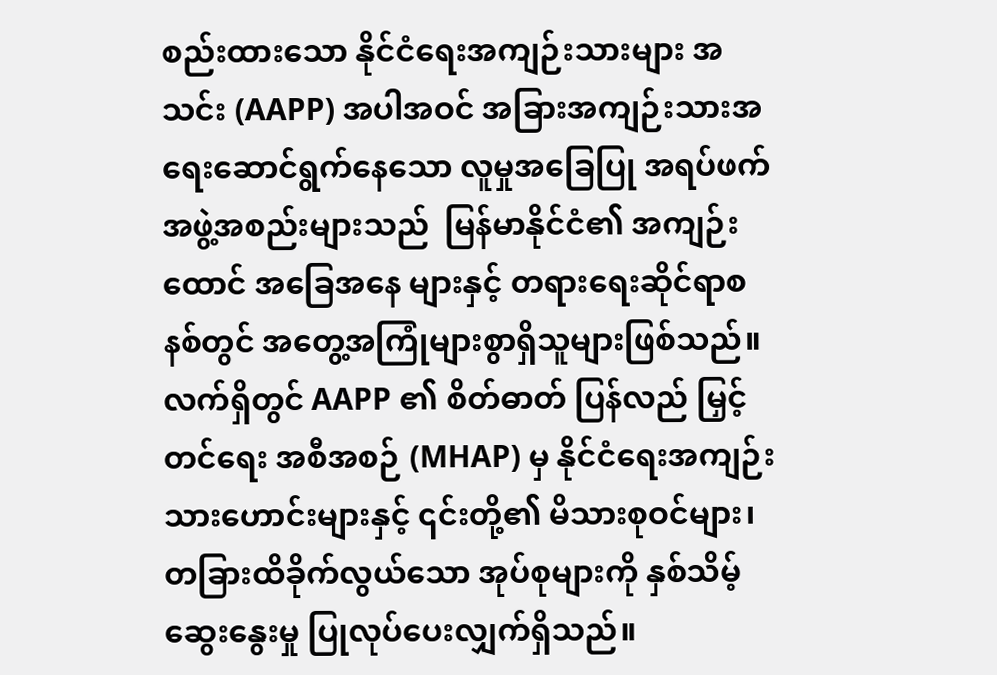စည်းထားသော နိုင်ငံရေးအကျဉ်းသားများ အသင်း (AAPP) အပါအဝင် အခြားအကျဉ်းသားအရေးဆောင်ရွက်နေသော လူမှုအခြေပြု အရပ်ဖက်အဖွဲ့အစည်းများသည်  မြန်မာနိုင်ငံ၏ အကျဉ်းထောင် အခြေအနေ များနှင့် တရားရေးဆိုင်ရာစနစ်တွင် အတွေ့အကြုံများစွာရှိသူများဖြစ်သည်။ လက်ရှိတွင် AAPP ၏ စိတ်ဓာတ် ပြန်လည် မြှင့်တင်ရေး အစီအစဉ် (MHAP) မှ နိုင်ငံရေးအကျဉ်းသားဟောင်းများနှင့် ၎င်းတို့၏ မိသားစုဝင်များ၊ တခြားထိခိုက်လွယ်သော အုပ်စုများကို နှစ်သိမ့်ဆွေးနွေးမှု ပြုလုပ်ပေးလျှက်ရှိသည်။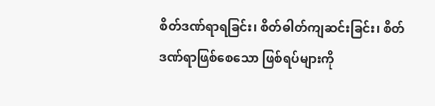စိတ်ဒဏ်ရာရခြင်း၊ စိတ်ဓါတ်ကျဆင်းခြင်း၊ စိတ်ဒဏ်ရာဖြစ်စေသော ဖြစ်ရပ်များကို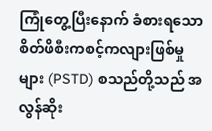ကြုံတွေ့ပြီးနောက် ခံစားရသော စိတ်ဖိစီးကစင့်ကလျားဖြစ်မှုများ (PSTD) စသည်တို့သည် အလွန်ဆိုး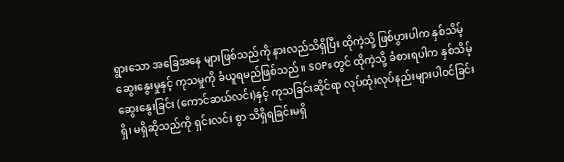ရွားသော အခြေအနေ များဖြစ်သည်ကို နားလည်သိရှိပြီး ထိုကဲ့သို့ ဖြစ်ပွားပါက နှစ်သိမ့်ဆွေးနွေးမှုနှင့် ကုသမှုကို ခံယူရမည်ဖြစ်သည်။ SOPs တွင် ထိုကဲ့သို့ ခံစားရပါက နှစ်သိမ့်ဆွေးနွေးခြင်း (ကောင်ဆယ်လင်း)နှင့် ကုသခြင်းဆိုင်ရာ လုပ်ထုံးလုပ်နည်းများပါဝင်ခြင်း ရှိ၊ မရှိဆိုသည်ကို ရှင်းလင်း စွာ သိရှိရခြင်းမရှိ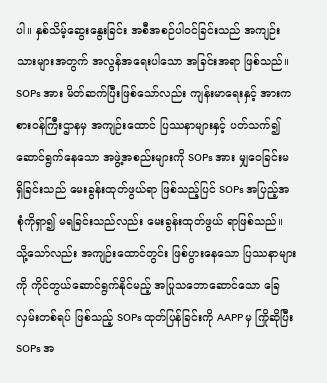ပါ။ နှစ်သိမ့်ဆွေးနွေးခြင်း အစီအစဉ်ပါဝင်ခြင်းသည် အကျဉ်းသားများအတွက် အလွန်အရေးပါသော အခြင်းအရာ ဖြစ်သည်။ SOPs အား မိတ်ဆက်ပြီးဖြစ်သော်လည်း ကျန်းမာရေးနှင့် အားကစားဝန်ကြီးဌာနမှ အကျဉ်းထောင် ပြဿနာများနှင့် ပတ်သက်၍ ဆောင်ရွက်နေသော အဖွဲ့အစည်းများကို SOPs အား မျှဝေခြင်းမရှိခြင်းသည် မေးခွန်းထုတ်ဖွယ်ရာ ဖြစ်သည့်ပြင် SOPs အပြည့်အစုံကိုရှာ၍ မရခြင်းသည်လည်း မေးခွန်းထုတ်ဖွယ် ရာဖြစ်သည်။ သို့သော်လည်း အကျဉ်းထောင်တွင်း ဖြစ်ပွားနေသော ပြဿနာများကို ကိုင်တွယ်ဆောင်ရွက်နိုင်မည့် အပြုသဘောဆောင်သော ခြေလှမ်းတစ်ရပ် ဖြစ်သည့် SOPs ထုတ်ပြန်ခြင်းကို AAPP မှ ကြိုဆိုပြီး SOPs အ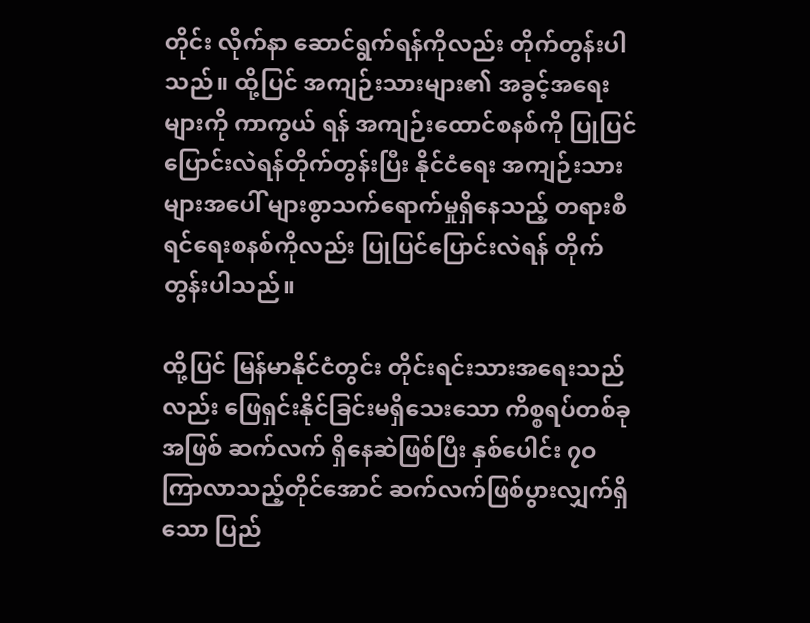တိုင်း လိုက်နာ ဆောင်ရွက်ရန်ကိုလည်း တိုက်တွန်းပါသည်။ ထို့ပြင် အကျဉ်းသားများ၏ အခွင့်အရေးများကို ကာကွယ် ရန် အကျဉ်းထောင်စနစ်ကို ပြုပြင်ပြောင်းလဲရန်တိုက်တွန်းပြီး နိုင်ငံရေး အကျဉ်းသားများအပေါ် များစွာသက်ရောက်မှုရှိနေသည့် တရားစီရင်ရေးစနစ်ကိုလည်း ပြုပြင်ပြောင်းလဲရန် တိုက်တွန်းပါသည်။

ထို့ပြင် မြန်မာနိုင်ငံတွင်း တိုင်းရင်းသားအရေးသည်လည်း ဖြေရှင်းနိုင်ခြင်းမရှိသေးသော ကိစ္စရပ်တစ်ခုအဖြစ် ဆက်လက် ရှိနေဆဲဖြစ်ပြီး နှစ်ပေါင်း ၇ဝ ကြာလာသည့်တိုင်အောင် ဆက်လက်ဖြစ်ပွားလျှက်ရှိသော ပြည်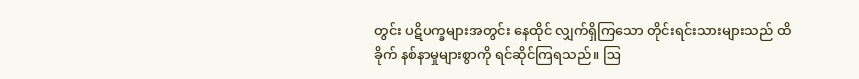တွင်း ပဋိပက္ခများအတွင်း နေထိုင် လျှက်ရှိကြသော တိုင်းရင်းသားများသည် ထိခိုက် နစ်နာမှုများစွာကို ရင်ဆိုင်ကြရသည်။ ဩ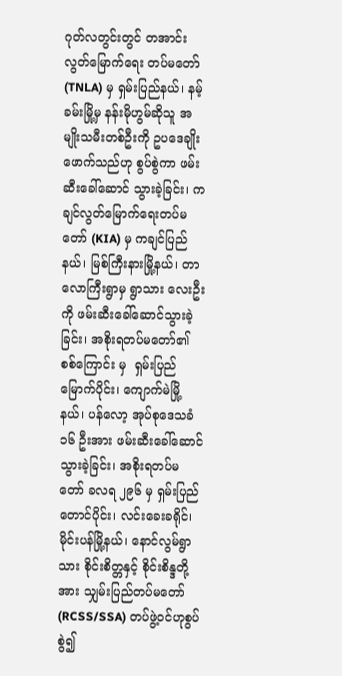ဂုတ်လတွင်းတွင် တအာင်း လွတ်မြောက်ရေး တပ်မတော် (TNLA) မှ ရှမ်းပြည်နယ်၊ နမ့်ခမ်းမြို့မှ နန်းမိုဟွမ်ဆိုသူ အမျိုးသမီးတစ်ဦးကို ဥပဒေချိုးဖောက်သည်ဟု စွပ်စွဲကာ ဖမ်းဆီးခေါ်ဆောင် သွားခဲ့ခြင်း၊ ကချင်လွတ်မြောက်ရေးတပ်မတော် (KIA) မှ ကချင်ပြည်နယ်၊ မြစ်ကြီးနားမြို့နယ်၊ တာလောကြီးရွာမှ ရွာသား လေးဦးကို ဖမ်းဆီးခေါ်ဆောင်သွားခဲ့ခြင်း၊ အစိုးရတပ်မတော်၏ စစ်ကြောင်း မှ  ရှမ်းပြည်မြောက်ပိုင်း၊ ကျောက်မဲမြို့နယ်၊ ပန်လော့ အုပ်စုဒေသခံ ၁၆ ဦးအား ဖမ်းဆီးခေါ်ဆောင်သွားခဲ့ခြင်း၊ အစိုးရတပ်မတော် ခလရ ၂၉၆ မှ ရှမ်းပြည် တောင်ပိုင်း၊ လင်းခေးခရိုင်၊ မိုင်းပန်မြို့နယ်၊ နောင်လွမ်ရွာသား စိုင်းစိတ္တနှင့် စိုင်းစိန္ဒတို့အား သျှမ်းပြည်တပ်မတော် (RCSS/SSA) တပ်ဖွဲ့ဝင်ဟုစွပ်စွဲ၍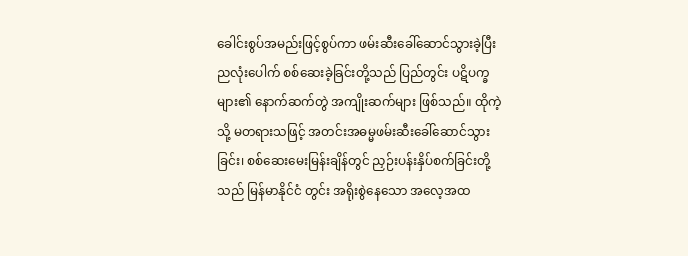ခေါင်းစွပ်အမည်းဖြင့်စွပ်ကာ ဖမ်းဆီးခေါ်ဆောင်သွားခဲ့ပြီး ညလုံးပေါက် စစ်ဆေးခဲ့ခြင်းတို့သည် ပြည်တွင်း ပဋိပက္ခများ၏ နောက်ဆက်တွဲ အကျိုးဆက်များ ဖြစ်သည်။ ထိုကဲ့သို့ မတရားသဖြင့် အတင်းအဓမ္မဖမ်းဆီးခေါ်ဆောင်သွားခြင်း၊ စစ်ဆေးမေးမြန်းချိန်တွင် ညှဉ်းပန်းနှိပ်စက်ခြင်းတို့သည် မြန်မာနိုင်ငံ တွင်း အရိုးစွဲနေသော အလေ့အထ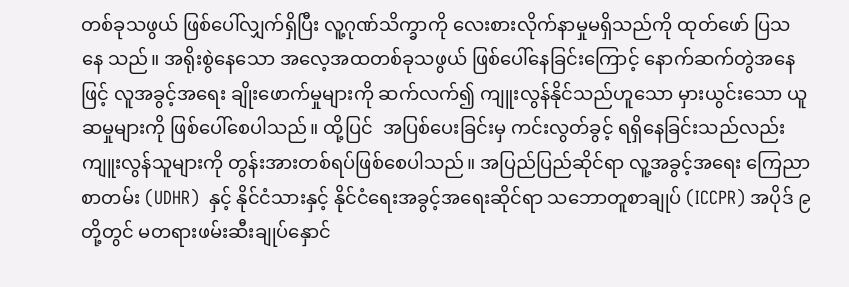တစ်ခုသဖွယ် ဖြစ်ပေါ်လျှက်ရှိပြီး လူ့ဂုဏ်သိက္ခာကို လေးစားလိုက်နာမှုမရှိသည်ကို ထုတ်ဖော် ပြသနေ သည်။ အရိုးစွဲနေသော အလေ့အထတစ်ခုသဖွယ် ဖြစ်ပေါ်နေခြင်းကြောင့် နောက်ဆက်တွဲအနေဖြင့် လူအခွင့်အရေး ချိုးဖောက်မှုများကို ဆက်လက်၍ ကျူးလွန်နိုင်သည်ဟူသော မှားယွင်းသော ယူဆမှုများကို ဖြစ်ပေါ်စေပါသည်။ ထို့ပြင်  အပြစ်ပေးခြင်းမှ ကင်းလွတ်ခွင့် ရရှိနေခြင်းသည်လည်း ကျူးလွန်သူများကို တွန်းအားတစ်ရပ်ဖြစ်စေပါသည်။ အပြည်ပြည်ဆိုင်ရာ လူ့အခွင့်အရေး ကြေညာ စာတမ်း (UDHR)  နှင့် နိုင်ငံသားနှင့် နိုင်ငံရေးအခွင့်အရေးဆိုင်ရာ သဘောတူစာချုပ် (ICCPR) အပိုဒ် ၉ တို့တွင် မတရားဖမ်းဆီးချုပ်နှောင်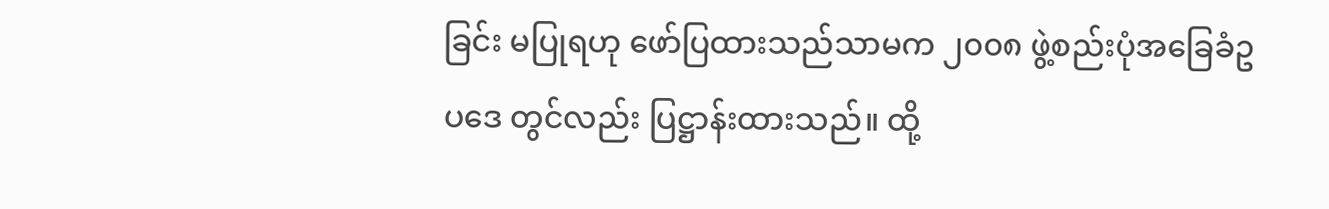ခြင်း မပြုရဟု ဖော်ပြထားသည်သာမက ၂၀၀၈ ဖွဲ့စည်းပုံအခြေခံဥပဒေ တွင်လည်း ပြဋ္ဌာန်းထားသည်။ ထို့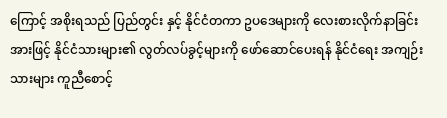ကြောင့် အစိုးရသည် ပြည်တွင်း နှင့် နိုင်ငံတကာ ဥပဒေများကို လေးစားလိုက်နာခြင်းအားဖြင့် နိုင်ငံသားများ၏ လွတ်လပ်ခွင့်များကို ဖော်ဆောင်ပေးရန် နိုင်ငံရေး အကျဉ်းသားများ ကူညီစောင့်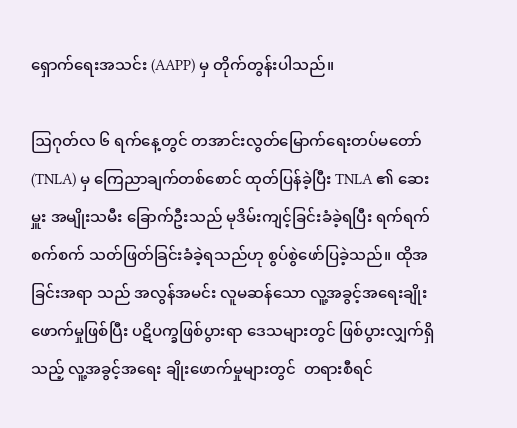ရှောက်ရေးအသင်း (AAPP) မှ တိုက်တွန်းပါသည်။

ဩဂုတ်လ ၆ ရက်နေ့တွင် တအာင်းလွတ်မြောက်ရေးတပ်မတော် (TNLA) မှ ကြေညာချက်တစ်စောင် ထုတ်ပြန်ခဲ့ပြီး TNLA ၏ ဆေးမှူး အမျိုးသမီး ခြောက်ဦးသည် မုဒိမ်းကျင့်ခြင်းခံခဲ့ရပြီး ရက်ရက်စက်စက် သတ်ဖြတ်ခြင်းခံခဲ့ရသည်ဟု စွပ်စွဲဖော်ပြခဲ့သည်။ ထိုအခြင်းအရာ သည် အလွန်အမင်း လူမဆန်သော လူ့အခွင့်အရေးချိုးဖောက်မှုဖြစ်ပြီး ပဋိပက္ခဖြစ်ပွားရာ ဒေသများတွင် ဖြစ်ပွားလျှက်ရှိသည့် လူ့အခွင့်အရေး ချိုးဖောက်မှုများတွင်  တရားစီရင်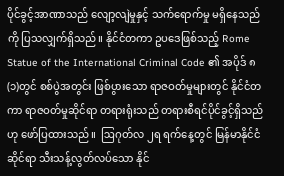ပိုင်ခွင့်အာဏာသည် လျော့လျဲမှုနှင့် သက်ရောက်မှု မရှိနေသည်ကို ပြသလျှက်ရှိသည်။ နိုင်ငံတကာ ဥပဒေဖြစ်သည့် Rome Statue of the International Criminal Code ၏ အပိုဒ် ၈ (၁)တွင် စစ်ပွဲအတွင်း ဖြစ်ပွားသော ရာဇဝတ်မှုများတွင် နိုင်ငံတကာ ရာဇဝတ်မှုဆိုင်ရာ တရားရုံးသည် တရားစီရင်ပိုင်ခွင့်ရှိသည်ဟု ဖော်ပြထားသည်။  ဩဂုတ်လ ၂ရ ရက်နေ့တွင် မြန်မာနိုင်ငံဆိုင်ရာ သီးသန့်လွတ်လပ်သော နိုင်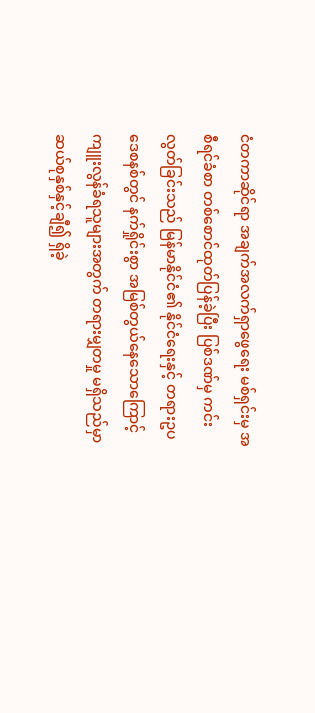ငံတကာဆိုင်ရာ အချက်အလက်ရှာဖွေရေး မစ်ရှင်းမှ အစီရင်ခံစာ တစ်စောင်ထုတ်ပြန်ခဲ့ပြီး ပြစ်ဒဏ်မှ ကင်းလွတ်ခြင်းသည် မြန်မာနိုင်ငံ၏ နိုင်ငံရေးနှင့် တရားဥပဒေစနစ်တွင် နက်ရှိုင်းစွာ အမြစ်တွယ်နေသောကြောင့် ကျူးလွန်ခံရသူများအတွက် တရားမျှတမှု မရှိသည်မှာ ဆယ်စုနှစ်နှင့်ချီ၍ ရှိခဲ့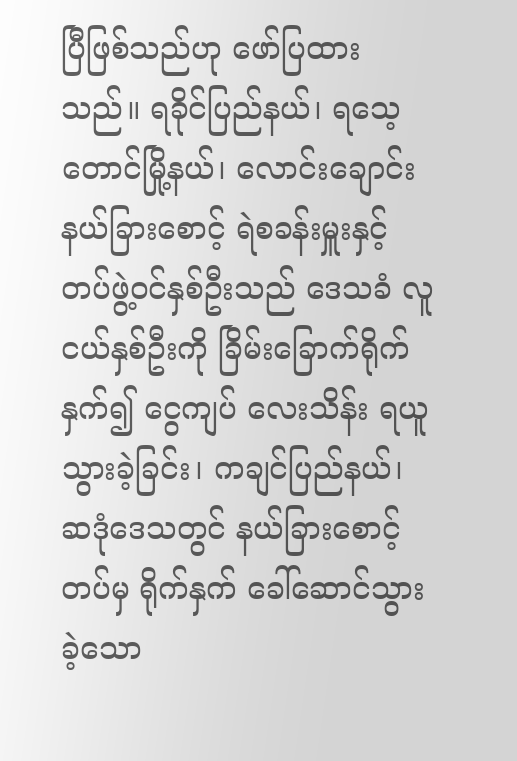ပြီဖြစ်သည်ဟု ဖော်ပြထားသည်။ ရခိုင်ပြည်နယ်၊ ရသေ့တောင်မြို့နယ်၊ လောင်းချောင်း နယ်ခြားစောင့် ရဲစခန်းမှူးနှင့် တပ်ဖွဲ့ဝင်နှစ်ဦးသည် ဒေသခံ လူငယ်နှစ်ဦးကို ခြိမ်းခြောက်ရိုက်နှက်၍ ငွေကျပ် လေးသိန်း ရယူသွားခဲ့ခြင်း၊ ကချင်ပြည်နယ်၊ ဆဒုံဒေသတွင် နယ်ခြားစောင့်တပ်မှ ရိုက်နှက် ခေါ်ဆောင်သွားခဲ့သော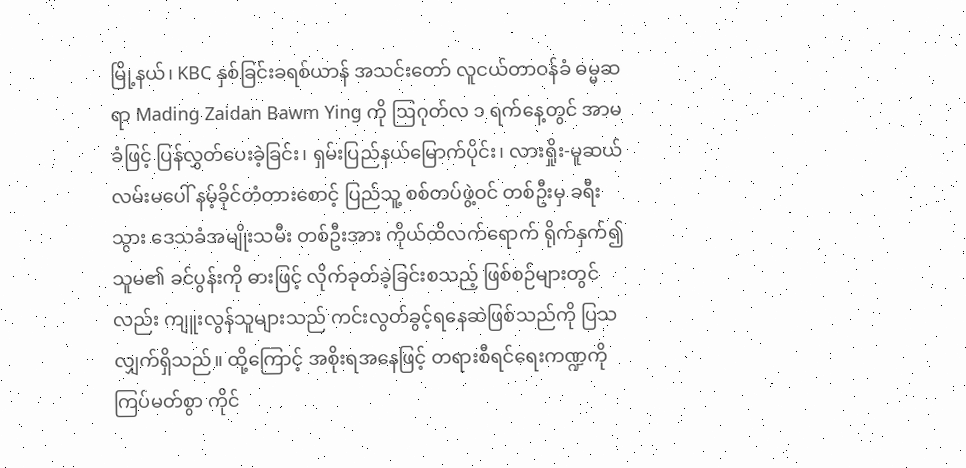မြို့နယ်၊ KBC နှစ်ခြင်းခရစ်ယာန် အသင်းတော် လူငယ်တာဝန်ခံ ဓမ္မဆရာ Mading Zaidan Bawm Ying ကို ဩဂုတ်လ ၁ ရက်နေ့တွင် အာမခံဖြင့် ပြန်လွှတ်ပေးခဲ့ခြင်း၊ ရှမ်းပြည်နယ်မြောက်ပိုင်း၊ လားရှိုး-မူဆယ်လမ်းမပေါ် နမ့်ခိုင်တံတားစောင့် ပြည်သူ့ စစ်တပ်ဖွဲ့ဝင် တစ်ဦးမှ ခရီးသွား ဒေသခံအမျိုးသမီး တစ်ဦးအား ကိုယ်ထိလက်ရောက် ရိုက်နှက်၍ သူမ၏ ခင်ပွန်းကို ဓားဖြင့် လိုက်ခုတ်ခဲ့ခြင်းစသည့် ဖြစ်စဉ်များတွင်လည်း ကျူးလွန်သူများသည် ကင်းလွတ်ခွင့်ရနေဆဲဖြစ်သည်ကို ပြသ လျှက်ရှိသည်။ ထို့ကြောင့် အစိုးရအနေဖြင့် တရားစီရင်ရေးကဏ္ဍကို ကြပ်မတ်စွာ ကိုင်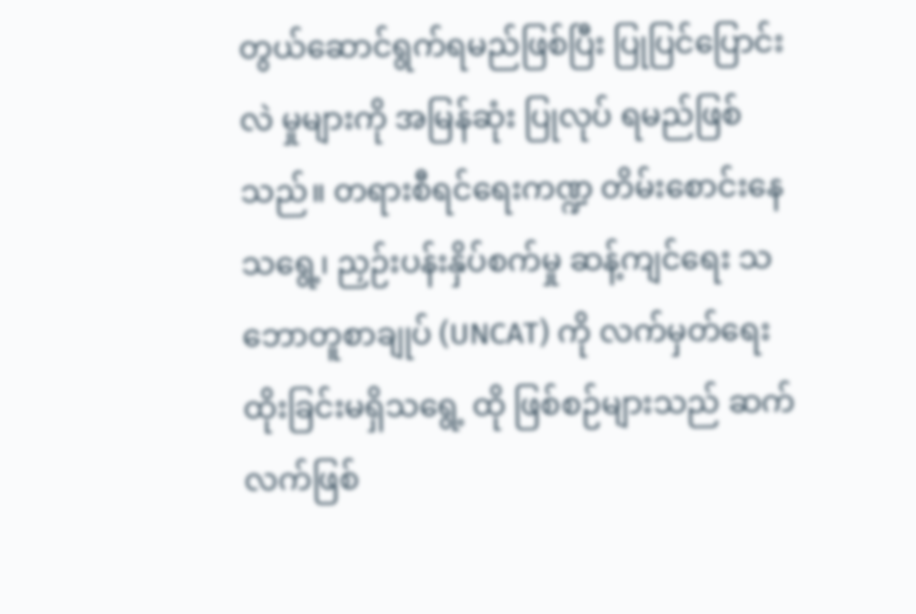တွယ်ဆောင်ရွက်ရမည်ဖြစ်ပြီး ပြုပြင်ပြောင်းလဲ မှုများကို အမြန်ဆုံး ပြုလုပ် ရမည်ဖြစ်သည်။ တရားစီရင်ရေးကဏ္ဍ တိမ်းစောင်းနေသရွေ့၊ ညှဉ်းပန်းနှိပ်စက်မှု ဆန့်ကျင်ရေး သဘောတူစာချုပ် (UNCAT) ကို လက်မှတ်ရေးထိုးခြင်းမရှိသရွေ့ ထို ဖြစ်စဉ်များသည် ဆက်လက်ဖြစ်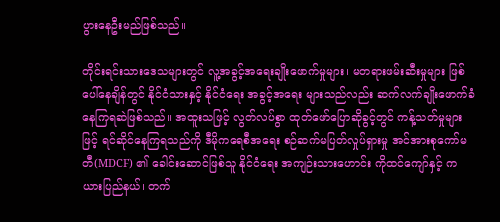ပွားနေဦးမည်ဖြစ်သည်။

တိုင်းရင်းသားဒေသများတွင် လူ့အခွင့်အရေးချိုးဖောက်မှုများ၊ မတရားဖမ်းဆီးမှုများ ဖြစ်ပေါ်နေချိန်တွင် နိုင်ငံသားနှင့် နိုင်ငံရေး အခွင့်အရေး များသည်လည်း ဆက်လက်ချိုးဖောက်ခံနေကြရဆဲဖြစ်သည်။ အထူးသဖြင့် လွတ်လပ်စွာ ထုတ်ဖော်ပြောဆိုခွင့်တွင် ကန့်သတ်မှုများဖြင့် ရင်ဆိုင်နေကြရသည်ကို ဒီမိုကရေစီအရေး စဉ်ဆက်မပြတ်လှုပ်ရှားမှု အင်အားစုကော်မတီ(MDCF) ၏ ခေါင်းဆောင်ဖြစ်သူ နိုင်ငံရေး အကျဉ်းသားဟောင်း ကိုထင်ကျော်နှင့် ကယားပြည်နယ်၊ တက်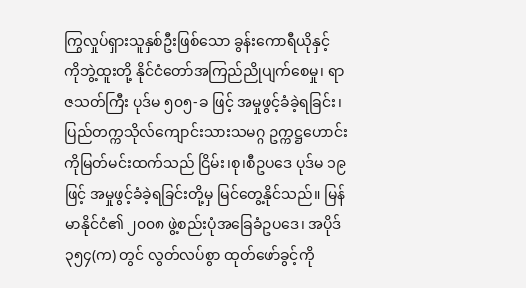ကြွလှုပ်ရှားသူနှစ်ဦးဖြစ်သော ခွန်းကောရီယိုနှင့် ကိုဘွဲ့ထူးတို့ နိုင်ငံတော်အကြည်ညိုပျက်စေမှု၊ ရာဇသတ်ကြီး ပုဒ်မ ၅၀၅-ခ ဖြင့် အမှုဖွင့်ခံခဲ့ရခြင်း၊ ပြည်တက္ကသိုလ်ကျောင်းသားသမဂ္ဂ ဥက္ကဋ္ဌဟောင်း ကိုမြတ်မင်းထက်သည် ငြိမ်း၊စု၊စီဥပဒေ ပုဒ်မ ၁၉ ဖြင့် အမှုဖွင့်ခံခဲ့ရခြင်းတို့မှ မြင်တွေ့နိုင်သည်။ မြန်မာနိုင်ငံ၏ ၂၀၀၈ ဖွဲ့စည်းပုံအခြေခံဥပဒေ၊ အပိုဒ် ၃၅၄(က) တွင် လွတ်လပ်စွာ ထုတ်ဖော်ခွင့်ကို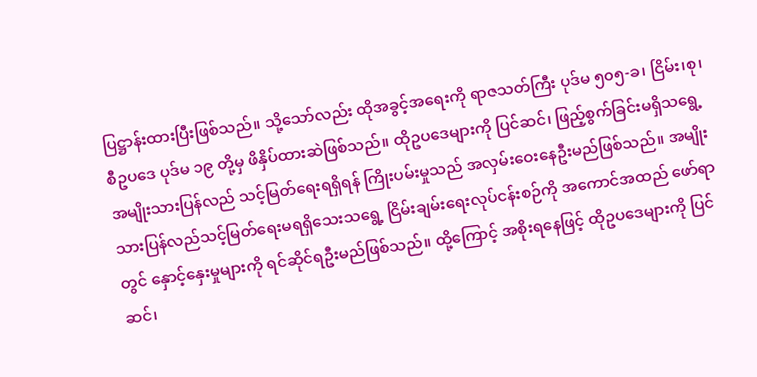ပြဋ္ဌာန်းထားပြီးဖြစ်သည်။ သို့သော်လည်း ထိုအခွင့်အရေးကို ရာဇသတ်ကြီး ပုဒ်မ ၅၀၅-ခ၊ ငြိမ်း၊စု၊စီဥပဒေ ပုဒ်မ ၁၉ တို့မှ ဖိနှိပ်ထားဆဲဖြစ်သည်။ ထိုဥပဒေများကို ပြင်ဆင်၊ ဖြည့်စွက်ခြင်းမရှိသရွေ့ အမျိုးသားပြန်လည် သင့်မြတ်ရေးရရှိရန် ကြိုးပမ်းမှုသည် အလှမ်းဝေးနေဦးမည်ဖြစ်သည်။ အမျိုးသားပြန်လည်သင့်မြတ်ရေးမရရှိသေးသရွေ့ ငြိမ်းချမ်းရေးလုပ်ငန်းစဉ်ကို အကောင်အထည် ဖော်ရာတွင် နှောင့်နှေးမှုများကို ရင်ဆိုင်ရဦးမည်ဖြစ်သည်။ ထို့ကြောင့် အစိုးရနေဖြင့် ထိုဥပဒေများကို ပြင်ဆင်၊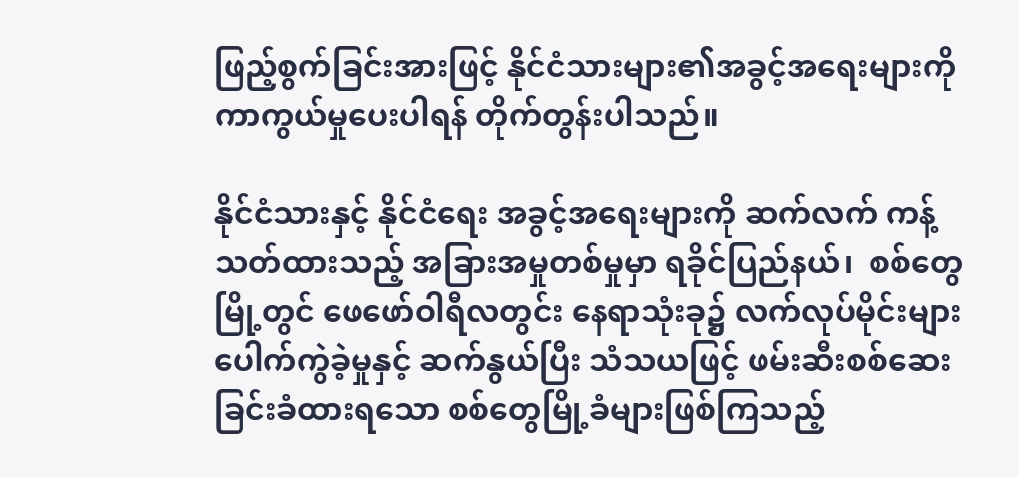ဖြည့်စွက်ခြင်းအားဖြင့် နိုင်ငံသားများ၏အခွင့်အရေးများကို ကာကွယ်မှုပေးပါရန် တိုက်တွန်းပါသည်။

နိုင်ငံသားနှင့် နိုင်ငံရေး အခွင့်အရေးများကို ဆက်လက် ကန့်သတ်ထားသည့် အခြားအမှုတစ်မှုမှာ ရခိုင်ပြည်နယ်၊  စစ်တွေမြို့တွင် ဖေဖော်ဝါရီလတွင်း နေရာသုံးခု၌ လက်လုပ်မိုင်းများ ပေါက်ကွဲခဲ့မှုနှင့် ဆက်နွယ်ပြီး သံသယဖြင့် ဖမ်းဆီးစစ်ဆေးခြင်းခံထားရသော စစ်တွေမြို့ခံများဖြစ်ကြသည့်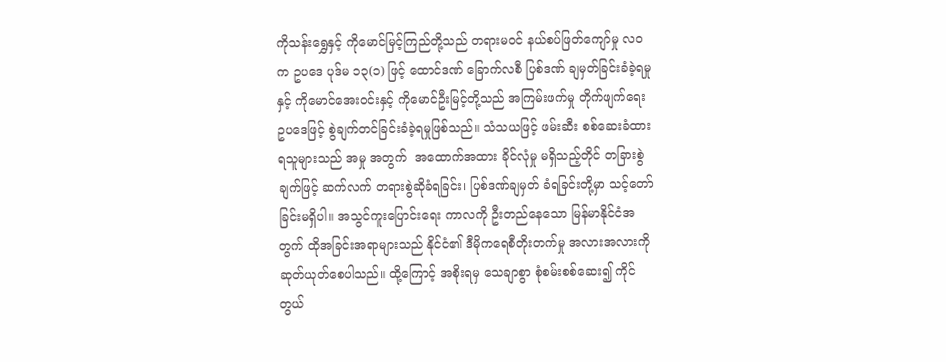ကိုသန်းရွှေနှင့် ကိုမောင်မြင့်ကြည်တို့သည် တရားမဝင် နယ်စပ်ဖြတ်ကျော်မှု လဝက ဥပဒေ ပုဒ်မ ၁၃(၁) ဖြင့် ထောင်ဒဏ် ခြောက်လစီ ပြစ်ဒဏ် ချမှတ်ခြင်းခံခဲ့ရမှုနှင့် ကိုမောင်အေးဝင်းနှင့် ကိုမောင်ဦးမြင့်တို့သည် အကြမ်းဖက်မှု တိုက်ဖျက်ရေး ဥပဒေဖြင့် စွဲချက်တင်ခြင်းခံခဲ့ရမှုဖြစ်သည်။ သံသယဖြင့် ဖမ်းဆီး စစ်ဆေးခံထားရသူများသည် အမှု အတွက်  အထောက်အထား ခိုင်လုံမှု မရှိသည့်တိုင် တခြားစွဲချက်ဖြင့် ဆက်လက် တရားစွဲဆိုခံရခြင်း၊ ပြစ်ဒဏ်ချမှတ် ခံရခြင်းတို့မှာ သင့်တော်ခြင်းမရှိပါ။ အသွင်ကူးပြောင်းရေး ကာလကို ဦးတည်နေသော မြန်မာနိုင်ငံအတွက် ထိုအခြင်းအရာများသည် နိုင်ငံ၏ ဒီမိုကရေစီတိုးတက်မှု အလားအလားကို ဆုတ်ယုတ်စေပါသည်။ ထို့ကြောင့် အစိုးရမှ သေချာစွာ စုံစမ်းစစ်ဆေး၍ ကိုင်တွယ်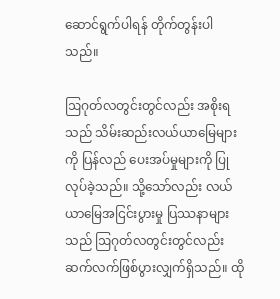ဆောင်ရွက်ပါရန် တိုက်တွန်းပါသည်။

ဩဂုတ်လတွင်းတွင်လည်း အစိုးရသည် သိမ်းဆည်းလယ်ယာမြေများကို ပြန်လည် ပေးအပ်မှုများကို ပြုလုပ်ခဲ့သည်။ သို့သော်လည်း လယ်ယာမြေအငြင်းပွားမှု ပြဿနာများသည် ဩဂုတ်လတွင်းတွင်လည်း ဆက်လက်ဖြစ်ပွားလျှက်ရှိသည်။ ထို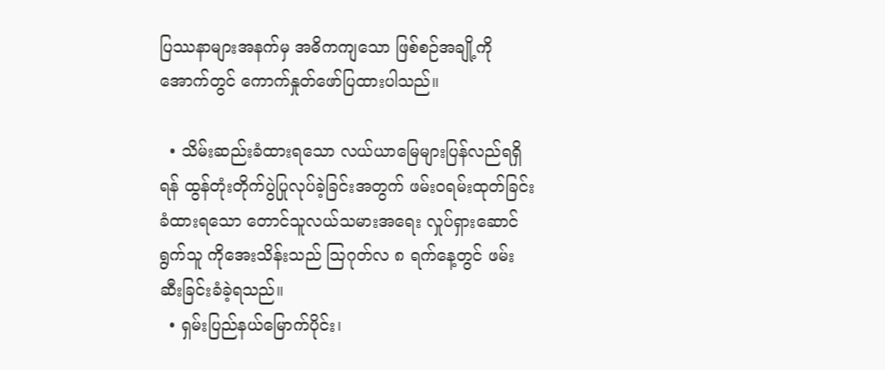ပြဿနာများအနက်မှ အဓိကကျသော ဖြစ်စဉ်အချို့ကို အောက်တွင် ကောက်နှုတ်ဖော်ပြထားပါသည်။

  • သိမ်းဆည်းခံထားရသော လယ်ယာမြေများပြန်လည်ရရှိရန် ထွန်တုံးတိုက်ပွဲပြုလုပ်ခဲ့ခြင်းအတွက် ဖမ်းဝရမ်းထုတ်ခြင်း ခံထားရသော တောင်သူလယ်သမားအရေး လှုပ်ရှားဆောင်ရွက်သူ ကိုအေးသိန်းသည် ဩဂုတ်လ ၈ ရက်နေ့တွင် ဖမ်းဆီးခြင်းခံခဲ့ရသည်။
  • ရှမ်းပြည်နယ်မြောက်ပိုင်း၊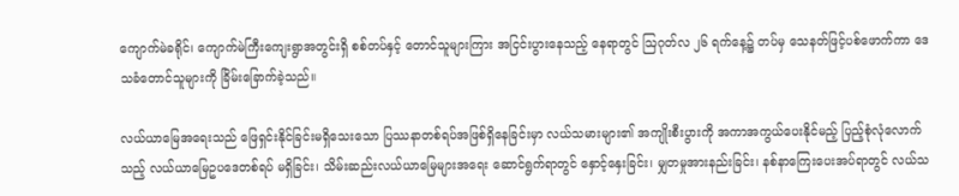ကျောက်မဲခရိုင်၊ ကျောက်မဲကြီးကျေးရွာအတွင်းရှိ စစ်တပ်နှင့် တောင်သူများကြား အငြင်းပွားနေသည့် နေရာတွင် ဩဂုတ်လ ၂၆ ရက်နေ့၌ တပ်မှ သေနတ်ဖြင့်ပစ်ဖောက်ကာ ဒေသခံတောင်သူများကို ခြိမ်းခြောက်ခဲ့သည်။

လယ်ယာမြေအရေးသည် ဖြေရှင်းနိုင်ခြင်းမရှိသေးသော ပြဿနာတစ်ရပ်အဖြစ်ရှိနေခြင်းမှာ လယ်သမားများ၏ အကျိုးစီးပွားကို အကာအကွယ်ပေးနိုင်မည့် ပြည့်စုံလုံလောက်သည့် လယ်ယာမြေဥပဒေတစ်ရပ် မရှိခြင်း၊ သိမ်းဆည်းလယ်ယာမြေများအရေး ဆောင်ရွက်ရာတွင် နှောင့်နှေးခြင်း၊ မျှတမှုအားနည်းခြင်း၊ နစ်နာကြေးပေးအပ်ရာတွင် လယ်သ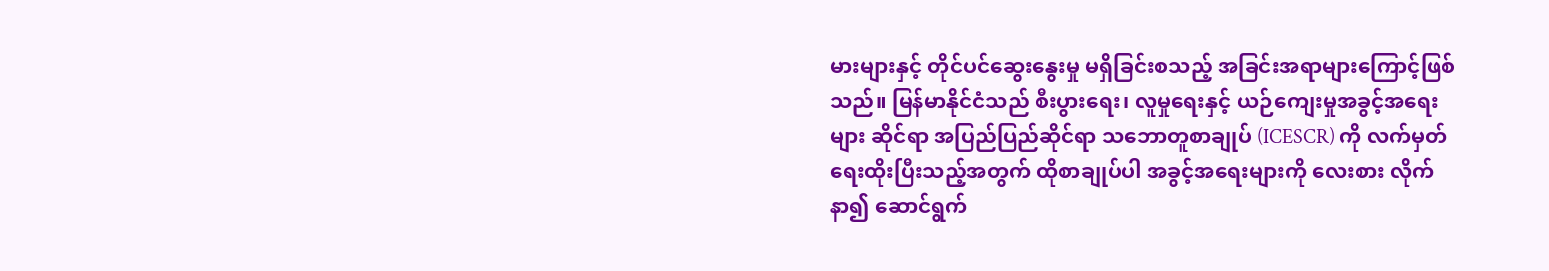မားများနှင့် တိုင်ပင်ဆွေးနွေးမှု မရှိခြင်းစသည့် အခြင်းအရာများကြောင့်ဖြစ်သည်။ မြန်မာနိုင်ငံသည် စီးပွားရေး၊ လူမှုရေးနှင့် ယဉ်ကျေးမှုအခွင့်အရေး များ ဆိုင်ရာ အပြည်ပြည်ဆိုင်ရာ သဘောတူစာချုပ် (ICESCR) ကို လက်မှတ်ရေးထိုးပြီးသည့်အတွက် ထိုစာချုပ်ပါ အခွင့်အရေးများကို လေးစား လိုက်နာ၍ ဆောင်ရွက်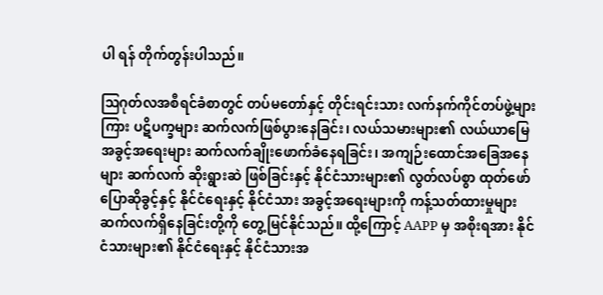ပါ ရန် တိုက်တွန်းပါသည်။

ဩဂုတ်လအစီရင်ခံစာတွင် တပ်မတော်နှင့် တိုင်းရင်းသား လက်နက်ကိုင်တပ်ဖွဲ့များကြား ပဋိပက္ခများ ဆက်လက်ဖြစ်ပွားနေခြင်း၊ လယ်သမားများ၏ လယ်ယာမြေအခွင့်အရေးများ ဆက်လက်ချိုးဖောက်ခံနေရခြင်း၊ အကျဉ်းထောင်အခြေအနေများ ဆက်လက် ဆိုးရွားဆဲ ဖြစ်ခြင်းနှင့် နိုင်ငံသားများ၏ လွတ်လပ်စွာ ထုတ်ဖော် ပြောဆိုခွင့်နှင့် နိုင်ငံရေးနှင့် နိုင်ငံသား အခွင့်အရေးများကို ကန့်သတ်ထားမှုများ ဆက်လက်ရှိနေခြင်းတို့ကို တွေ့မြင်နိုင်သည်။ ထို့ကြောင့် AAPP မှ အစိုးရအား နိုင်ငံသားများ၏ နိုင်ငံရေးနှင့် နိုင်ငံသားအ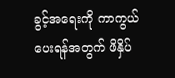ခွင့်အရေးကို ကာကွယ်ပေးရန်အတွက် ဖိနှိပ်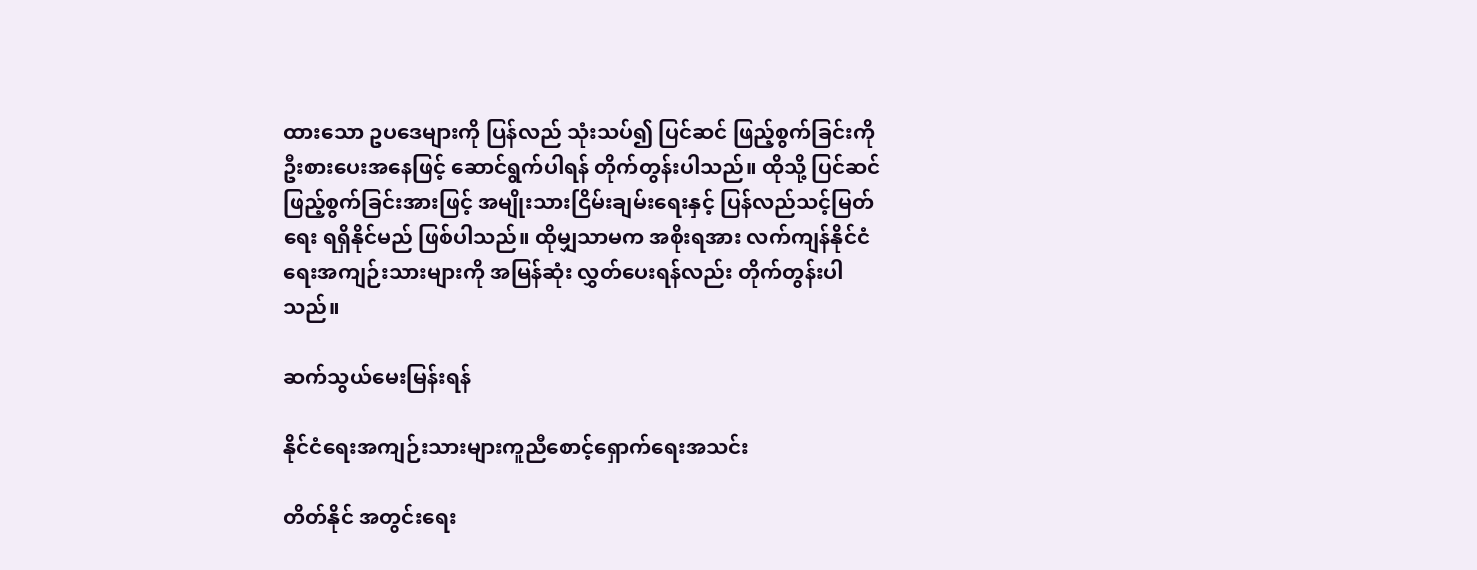ထားသော ဥပဒေများကို ပြန်လည် သုံးသပ်၍ ပြင်ဆင် ဖြည့်စွက်ခြင်းကို ဦးစားပေးအနေဖြင့် ဆောင်ရွက်ပါရန် တိုက်တွန်းပါသည်။ ထိုသို့ ပြင်ဆင်ဖြည့်စွက်ခြင်းအားဖြင့် အမျိုးသားငြိမ်းချမ်းရေးနှင့် ပြန်လည်သင့်မြတ်ရေး ရရှိနိုင်မည် ဖြစ်ပါသည်။ ထိုမျှသာမက အစိုးရအား လက်ကျန်နိုင်ငံရေးအကျဉ်းသားများကို အမြန်ဆုံး လွှတ်ပေးရန်လည်း တိုက်တွန်းပါသည်။

ဆက်သွယ်မေးမြန်းရန်

နိုင်ငံရေးအကျဉ်းသားများကူညီစောင့်ရှောက်ရေးအသင်း

တိတ်နိုင် အတွင်းရေး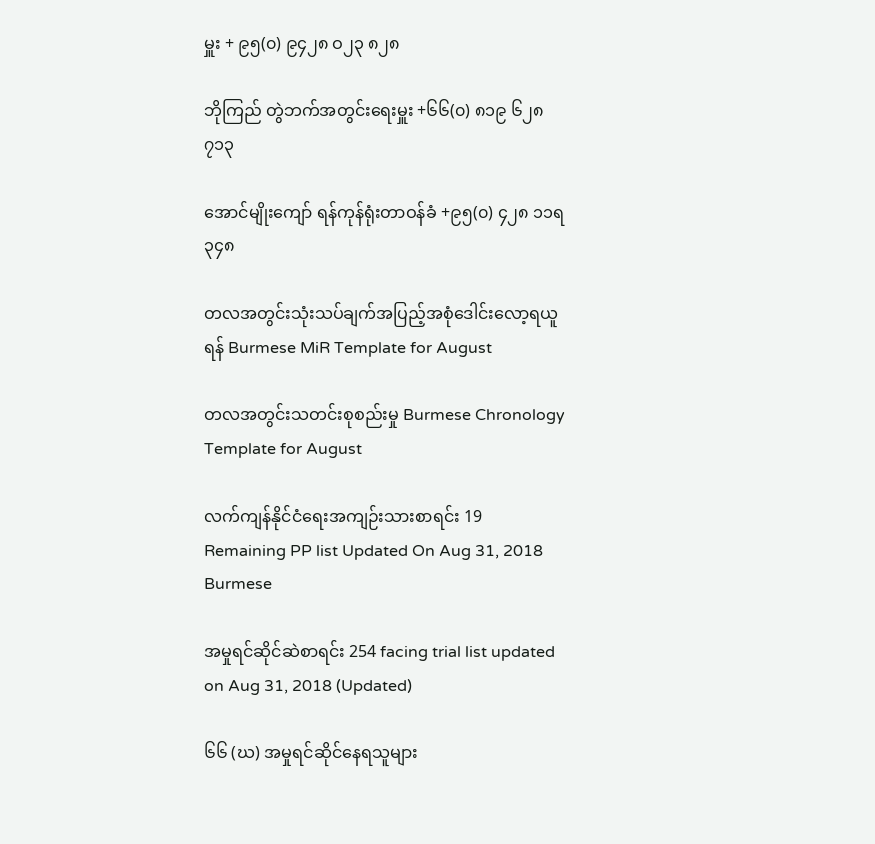မှူး + ၉၅(၀) ၉၄၂၈ ဝ၂၃ ၈၂၈

ဘိုကြည် တွဲဘက်အတွင်းရေးမှူး +၆၆(၀) ၈၁၉ ၆၂၈ ၇၁၃

အောင်မျိုးကျော် ရန်ကုန်ရုံးတာဝန်ခံ +၉၅(၀) ၄၂၈ ၁၁ရ ၃၄၈

တလအတွင်းသုံးသပ်ချက်အပြည့်အစုံဒေါင်းလော့ရယူရန် Burmese MiR Template for August

တလအတွင်းသတင်းစုစည်းမှု Burmese Chronology Template for August

လက်ကျန်နိုင်ငံရေးအကျဉ်းသားစာရင်း 19 Remaining PP list Updated On Aug 31, 2018 Burmese

အမှုရင်ဆိုင်ဆဲစာရင်း 254 facing trial list updated on Aug 31, 2018 (Updated)

၆၆ (ဃ) အမှုရင်ဆိုင်နေရသူများ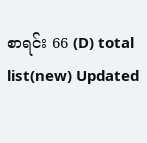စာရင်း 66 (D) total list(new) Updated